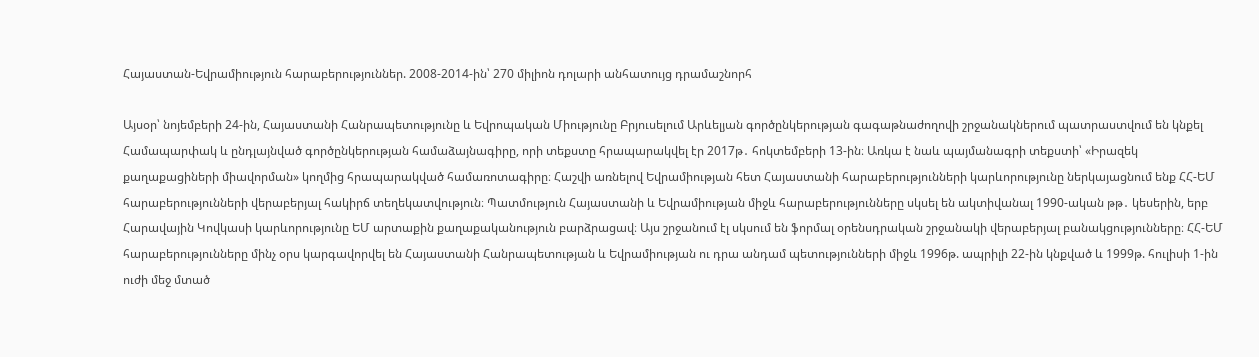Հայաստան-Եվրամիություն հարաբերություններ. 2008-2014-ին՝ 270 միլիոն դոլարի անհատույց դրամաշնորհ

Այսօր՝ նոյեմբերի 24-ին, Հայաստանի Հանրապետությունը և Եվրոպական Միությունը Բրյուսելում Արևելյան գործընկերության գագաթնաժողովի շրջանակներում պատրաստվում են կնքել Համապարփակ և ընդլայնված գործընկերության համաձայնագիրը, որի տեքստը հրապարակվել էր 2017թ․ հոկտեմբերի 13-ին։ Առկա է նաև պայմանագրի տեքստի՝ «Իրազեկ քաղաքացիների միավորման» կողմից հրապարակված համառոտագիրը։ Հաշվի առնելով Եվրամիության հետ Հայաստանի հարաբերությունների կարևորությունը ներկայացնում ենք ՀՀ-ԵՄ հարաբերությունների վերաբերյալ հակիրճ տեղեկատվություն։ Պատմություն Հայաստանի և Եվրամիության միջև հարաբերությունները սկսել են ակտիվանալ 1990-ական թթ․ կեսերին, երբ Հարավային Կովկասի կարևորությունը ԵՄ արտաքին քաղաքականություն բարձրացավ։ Այս շրջանում էլ սկսում են ֆորմալ օրենսդրական շրջանակի վերաբերյալ բանակցությունները։ ՀՀ-ԵՄ հարաբերությունները մինչ օրս կարգավորվել են Հայաստանի Հանրապետության և Եվրամիության ու դրա անդամ պետությունների միջև 1996թ. ապրիլի 22-ին կնքված և 1999թ. հուլիսի 1-ին ուժի մեջ մտած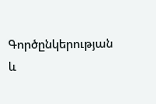Գործընկերության և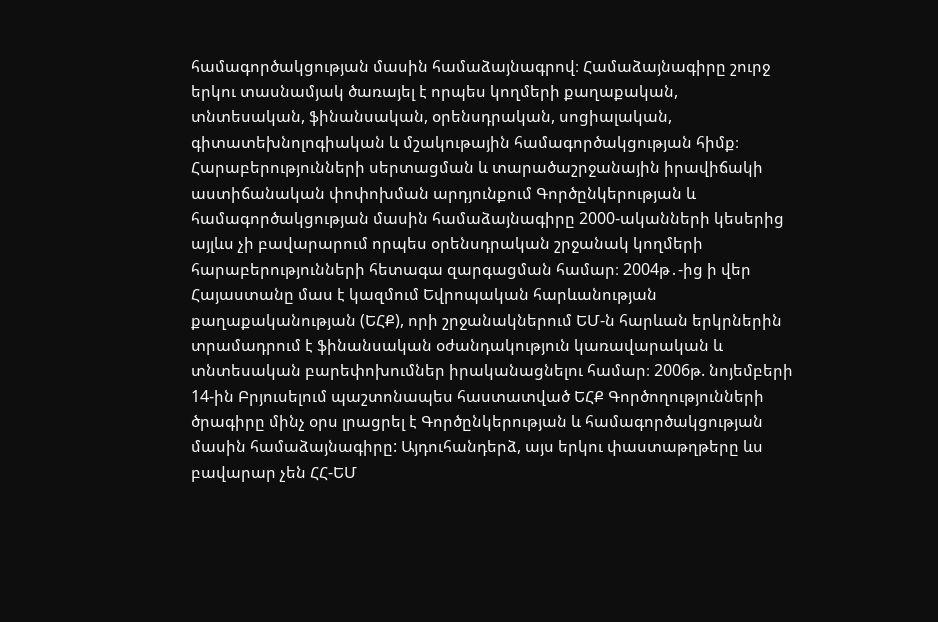համագործակցության մասին համաձայնագրով։ Համաձայնագիրը շուրջ երկու տասնամյակ ծառայել է որպես կողմերի քաղաքական, տնտեսական, ֆինանսական, օրենսդրական, սոցիալական, գիտատեխնոլոգիական և մշակութային համագործակցության հիմք։ Հարաբերությունների սերտացման և տարածաշրջանային իրավիճակի աստիճանական փոփոխման արդյունքում Գործընկերության և համագործակցության մասին համաձայնագիրը 2000-ականների կեսերից այլևս չի բավարարում որպես օրենսդրական շրջանակ կողմերի հարաբերությունների հետագա զարգացման համար։ 2004թ․-ից ի վեր Հայաստանը մաս է կազմում Եվրոպական հարևանության քաղաքականության (ԵՀՔ), որի շրջանակներում ԵՄ-ն հարևան երկրներին տրամադրում է ֆինանսական օժանդակություն կառավարական և տնտեսական բարեփոխումներ իրականացնելու համար։ 2006թ. նոյեմբերի 14-ին Բրյուսելում պաշտոնապես հաստատված ԵՀՔ Գործողությունների ծրագիրը մինչ օրս լրացրել է Գործընկերության և համագործակցության մասին համաձայնագիրը: Այդուհանդերձ, այս երկու փաստաթղթերը ևս բավարար չեն ՀՀ-ԵՄ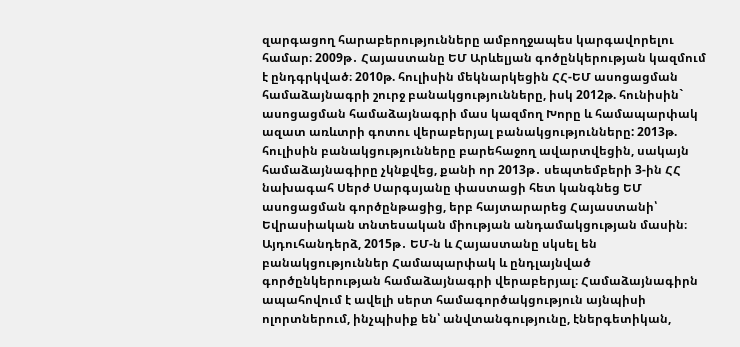զարգացող հարաբերությունները ամբողջապես կարգավորելու համար։ 2009թ․ Հայաստանը ԵՄ Արևելյան գոծընկերության կազմում է ընդգրկված։ 2010թ. հուլիսին մեկնարկեցին ՀՀ-ԵՄ ասոցացման համաձայնագրի շուրջ բանակցությունները, իսկ 2012թ. հունիսին` ասոցացման համաձայնագրի մաս կազմող Խորը և համապարփակ ազատ առևտրի գոտու վերաբերյալ բանակցությունները: 2013թ. հուլիսին բանակցությունները բարեհաջող ավարտվեցին, սակայն համաձայնագիրը չկնքվեց, քանի որ 2013թ․ սեպտեմբերի 3-ին ՀՀ նախագահ Սերժ Սարգսյանը փաստացի հետ կանգնեց ԵՄ ասոցացման գործընթացից, երբ հայտարարեց Հայաստանի՝ Եվրասիական տնտեսական միության անդամակցության մասին։ Այդուհանդերձ, 2015թ․ ԵՄ-ն և Հայաստանը սկսել են բանակցություններ Համապարփակ և ընդլայնված գործընկերության համաձայնագրի վերաբերյալ։ Համաձայնագիրն ապահովում է ավելի սերտ համագործակցություն այնպիսի ոլորտներում, ինչպիսիք են՝ անվտանգությունը, էներգետիկան,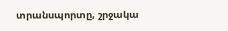տրանսպորտը, շրջակա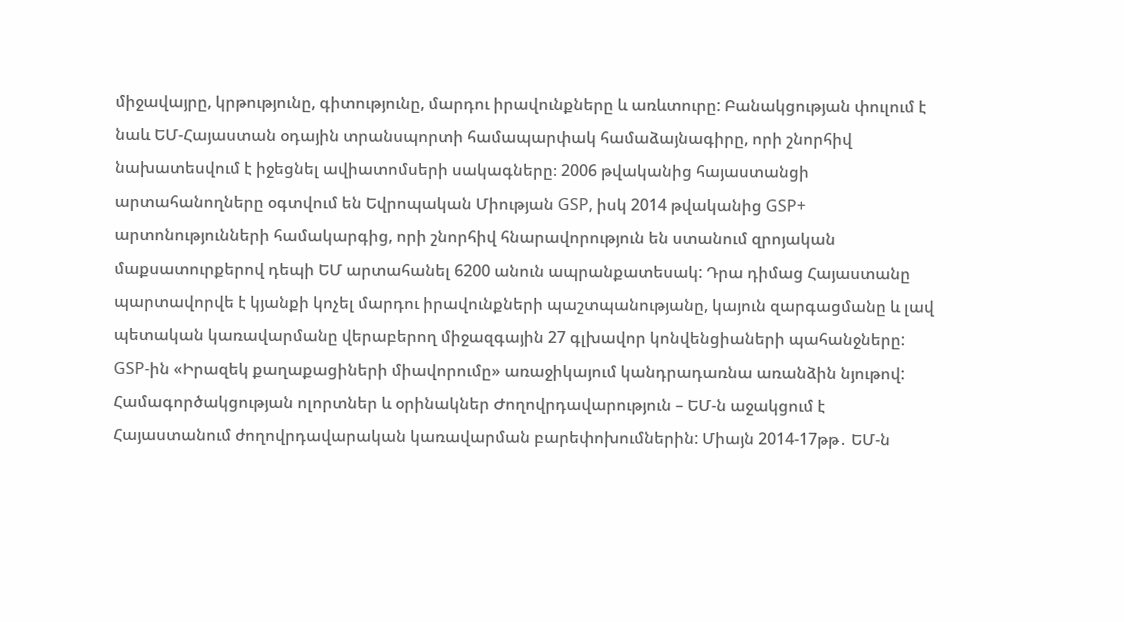միջավայրը, կրթությունը, գիտությունը, մարդու իրավունքները և առևտուրը: Բանակցության փուլում է նաև ԵՄ-Հայաստան օդային տրանսպորտի համապարփակ համաձայնագիրը, որի շնորհիվ նախատեսվում է իջեցնել ավիատոմսերի սակագները։ 2006 թվականից հայաստանցի արտահանողները օգտվում են Եվրոպական Միության GSP, իսկ 2014 թվականից GSP+ արտոնությունների համակարգից, որի շնորհիվ հնարավորություն են ստանում զրոյական մաքսատուրքերով դեպի ԵՄ արտահանել 6200 անուն ապրանքատեսակ: Դրա դիմաց Հայաստանը պարտավորվե է կյանքի կոչել մարդու իրավունքների պաշտպանությանը, կայուն զարգացմանը և լավ պետական կառավարմանը վերաբերող միջազգային 27 գլխավոր կոնվենցիաների պահանջները: GSP-ին «Իրազեկ քաղաքացիների միավորումը» առաջիկայում կանդրադառնա առանձին նյութով: Համագործակցության ոլորտներ և օրինակներ Ժողովրդավարություն – ԵՄ-ն աջակցում է Հայաստանում ժողովրդավարական կառավարման բարեփոխումներին: Միայն 2014-17թթ․ ԵՄ-ն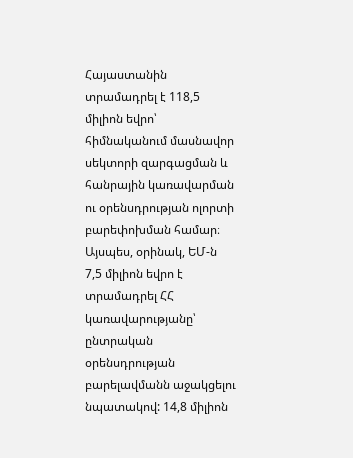Հայաստանին տրամադրել է 118,5 միլիոն եվրո՝ հիմնականում մասնավոր սեկտորի զարգացման և հանրային կառավարման ու օրենսդրության ոլորտի բարեփոխման համար։ Այսպես, օրինակ, ԵՄ-ն 7,5 միլիոն եվրո է տրամադրել ՀՀ կառավարությանը՝ ընտրական օրենսդրության բարելավմանն աջակցելու նպատակով: 14,8 միլիոն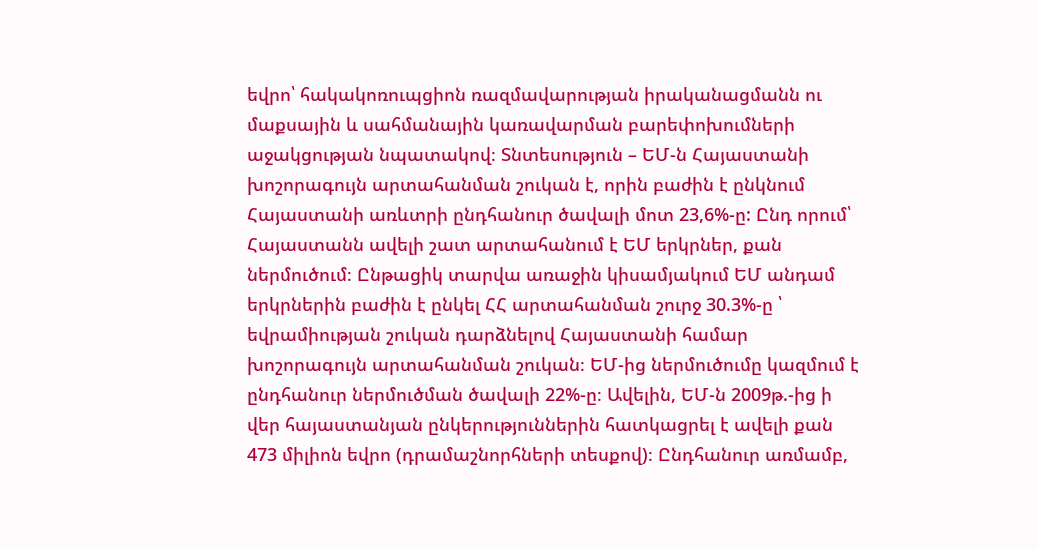եվրո՝ հակակոռուպցիոն ռազմավարության իրականացմանն ու մաքսային և սահմանային կառավարման բարեփոխումների աջակցության նպատակով։ Տնտեսություն – ԵՄ-ն Հայաստանի խոշորագույն արտահանման շուկան է, որին բաժին է ընկնում Հայաստանի առևտրի ընդհանուր ծավալի մոտ 23,6%-ը: Ընդ որում՝ Հայաստանն ավելի շատ արտահանում է ԵՄ երկրներ, քան ներմուծում։ Ընթացիկ տարվա առաջին կիսամյակում ԵՄ անդամ երկրներին բաժին է ընկել ՀՀ արտահանման շուրջ 30.3%-ը ՝ եվրամիության շուկան դարձնելով Հայաստանի համար խոշորագույն արտահանման շուկան։ ԵՄ-ից ներմուծումը կազմում է ընդհանուր ներմուծման ծավալի 22%-ը։ Ավելին, ԵՄ-ն 2009թ.-ից ի վեր հայաստանյան ընկերություններին հատկացրել է ավելի քան 473 միլիոն եվրո (դրամաշնորհների տեսքով)։ Ընդհանուր առմամբ,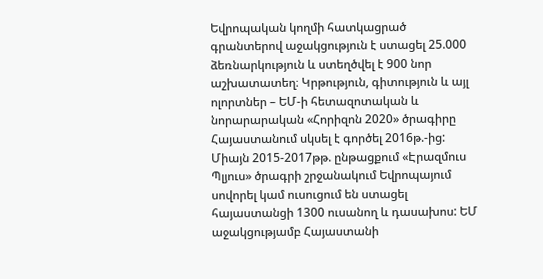Եվրոպական կողմի հատկացրած գրանտերով աջակցություն է ստացել 25.000 ձեռնարկություն և ստեղծվել է 900 նոր աշխատատեղ։ Կրթություն, գիտություն և այլ ոլորտներ – ԵՄ-ի հետազոտական և նորարարական «Հորիզոն 2020» ծրագիրը Հայաստանում սկսել է գործել 2016թ.-ից: Միայն 2015-2017թթ. ընթացքում «Էրազմուս Պլյուս» ծրագրի շրջանակում Եվրոպայում սովորել կամ ուսուցում են ստացել հայաստանցի 1300 ուսանող և դասախոս: ԵՄ աջակցությամբ Հայաստանի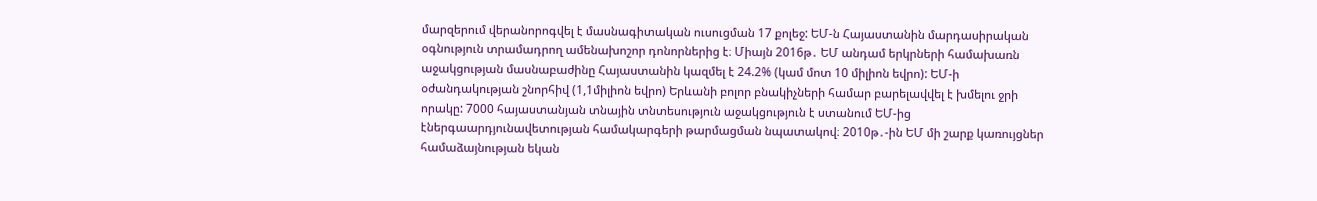մարզերում վերանորոգվել է մասնագիտական ուսուցման 17 քոլեջ: ԵՄ-ն Հայաստանին մարդասիրական օգնություն տրամադրող ամենախոշոր դոնորներից է։ Միայն 2016թ․ ԵՄ անդամ երկրների համախառն աջակցության մասնաբաժինը Հայաստանին կազմել է 24.2% (կամ մոտ 10 միլիոն եվրո): ԵՄ-ի օժանդակության շնորհիվ (1,1միլիոն եվրո) Երևանի բոլոր բնակիչների համար բարելավվել է խմելու ջրի որակը: 7000 հայաստանյան տնային տնտեսություն աջակցություն է ստանում ԵՄ-ից էներգաարդյունավետության համակարգերի թարմացման նպատակով։ 2010թ․-ին ԵՄ մի շարք կառույցներ համաձայնության եկան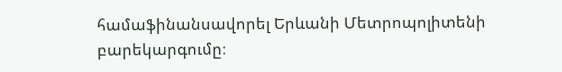համաֆինանսավորել Երևանի Մետրոպոլիտենի բարեկարգումը։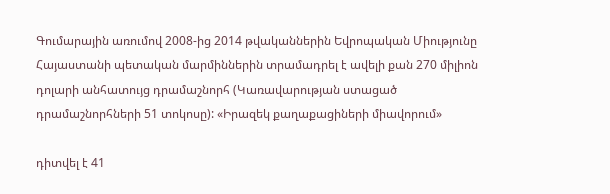Գումարային առումով 2008-ից 2014 թվականներին Եվրոպական Միությունը Հայաստանի պետական մարմիններին տրամադրել է ավելի քան 270 միլիոն դոլարի անհատույց դրամաշնորհ (Կառավարության ստացած դրամաշնորհների 51 տոկոսը): «Իրազեկ քաղաքացիների միավորում»

դիտվել է 41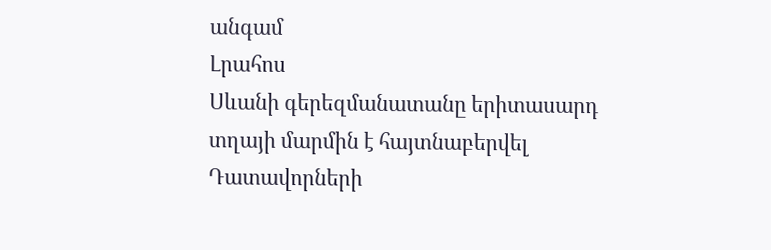անգամ
Լրահոս
Սևանի գերեզմանատանը երիտասարդ տղայի մարմին է հայտնաբերվել Դատավորների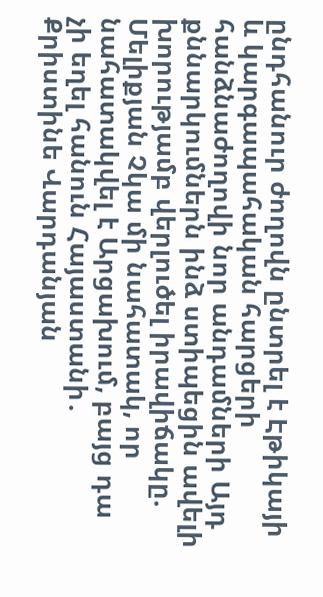ընդհանուր ժողովն ընտրել է Էթիկայի և կարգապահական հարցերի հանձնաժողովի նոր անդամների Այդ քննարկումներն ինձ ստիպեցին ավելի խորությամբ վերլուծել իրավիճակը. Մելիքյան Չկա մի նահատակ, որ նահատակվել է Արցախում, բայց դա չի եղել հանուն Հայաստանի․ Քրիստինե Վարդանյան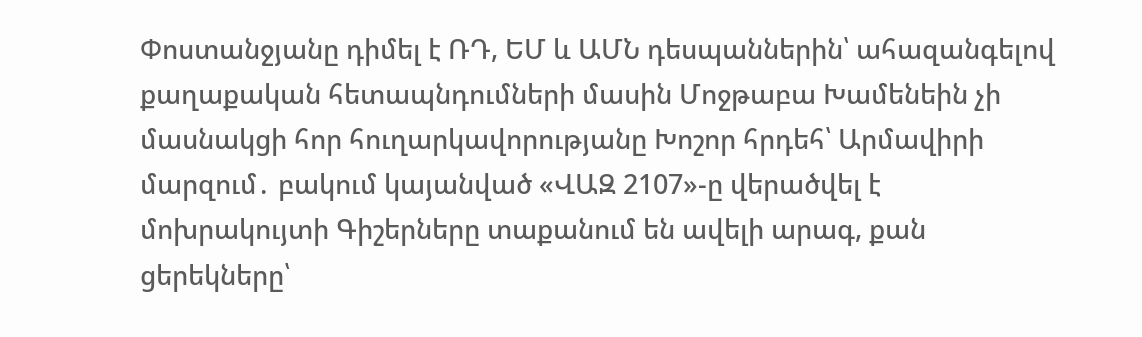Փոստանջյանը դիմել է ՌԴ, ԵՄ և ԱՄՆ դեսպաններին՝ ահազանգելով քաղաքական հետապնդումների մասին Մոջթաբա Խամենեին չի մասնակցի հոր հուղարկավորությանը Խոշոր հրդեհ՝ Արմավիրի մարզում․ բակում կայանված «ՎԱԶ 2107»-ը վերածվել է մոխրակույտի Գիշերները տաքանում են ավելի արագ, քան ցերեկները՝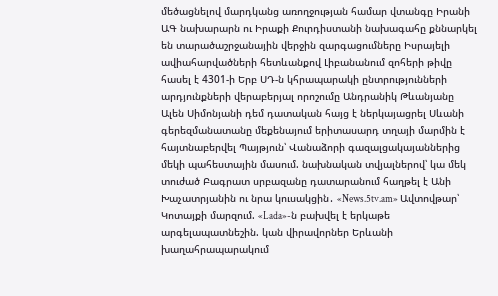մեծացնելով մարդկանց առողջության համար վտանգը Իրանի ԱԳ նախարարն ու Իրաքի Քուրդիստանի նախագահը քննարկել են տարածաշրջանային վերջին զարգացումները Իսրայելի ավիահարվածների հետևանքով Լիբանանում զոհերի թիվը հասել է 4301-ի Երբ ՍԴ-ն կհրապարակի ընտրությունների արդյունքների վերաբերյալ որոշումը Անդրանիկ Թևանյանը Ալեն Սիմոնյանի դեմ դատական հայց է ներկայացրել Սևանի գերեզմանատանը մեքենայում երիտասարդ տղայի մարմին է հայտնաբերվել Պայթյուն՝ Վանաձորի գազալցակայաններից մեկի պահեստային մասում. նախնական տվյալներով՝ կա մեկ տուժած Բագրատ սրբազանը դատարանում հաղթել է Անի Խաչատրյանին ու նրա կուսակցին․ «News.5tv.am» Ավտովթար՝ Կոտայքի մարզում. «Lada»-ն բախվել է երկաթե արգելապատնեշին. կան վիրավորներ Երևանի խաղահրապարակում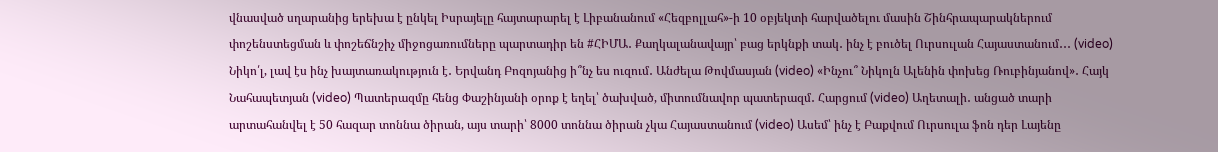վնասված սղարանից երեխա է ընկել Իսրայելը հայտարարել է Լիբանանում «Հեզբոլլահ»-ի 10 օբյեկտի հարվածելու մասին Շինհրապարակներում փոշենստեցման և փոշեճնշիչ միջոցառումները պարտադիր են #ՀԻՄԱ․ Քաղկալանավայր՝ բաց երկնքի տակ․ ինչ է բուծել Ուրսուլան Հայաստանում․․․ (video) Նիկո՛լ, լավ էս ինչ խայտառակություն է․ Երվանդ Բոզոյանից ի՞նչ ես ուզում․ Անժելա Թովմասյան (video) «Ինչու՞ Նիկոլն Ալենին փոխեց Ռուբինյանով»․ Հայկ Նահապետյան (video) Պատերազմը հենց Փաշինյանի օրոք է եղել՝ ծախված, միտումնավոր պատերազմ․ Հարցում (video) Աղետալի․ անցած տարի արտահանվել է 50 հազար տոննա ծիրան, այս տարի՝ 8000 տոննա ծիրան չկա Հայաստանում (video) Ասեմ՝ ինչ է Բաքվում Ուրսուլա ֆոն դեր Լայենը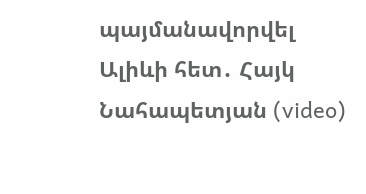պայմանավորվել Ալիևի հետ․ Հայկ Նահապետյան (video)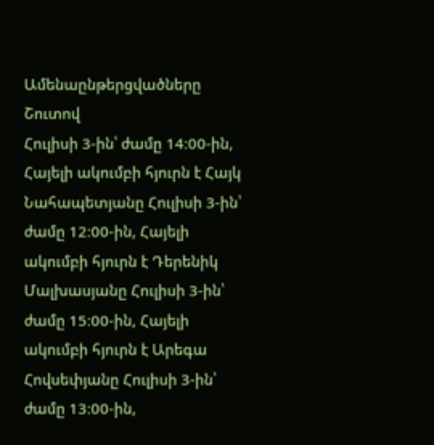Ամենաընթերցվածները
Շուտով
Հուլիսի 3-ին՝ ժամը 14։00-ին, Հայելի ակումբի հյուրն է Հայկ Նահապետյանը Հուլիսի 3-ին՝ ժամը 12։00-ին, Հայելի ակումբի հյուրն է Դերենիկ Մալխասյանը Հուլիսի 3-ին՝ ժամը 15։00-ին, Հայելի ակումբի հյուրն է Արեգա Հովսեփյանը Հուլիսի 3-ին՝ ժամը 13։00-ին,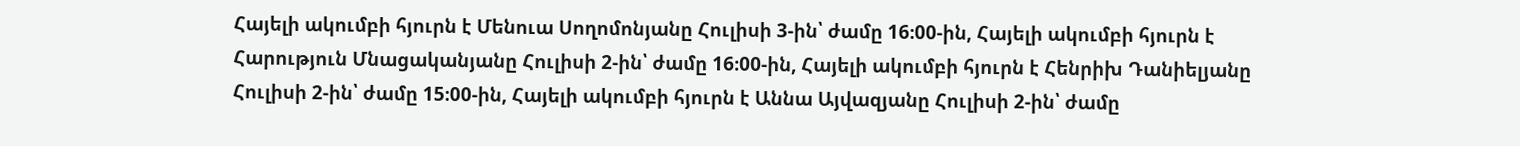Հայելի ակումբի հյուրն է Մենուա Սողոմոնյանը Հուլիսի 3-ին՝ ժամը 16։00-ին, Հայելի ակումբի հյուրն է Հարություն Մնացականյանը Հուլիսի 2-ին՝ ժամը 16։00-ին, Հայելի ակումբի հյուրն է Հենրիխ Դանիելյանը Հուլիսի 2-ին՝ ժամը 15։00-ին, Հայելի ակումբի հյուրն է Աննա Այվազյանը Հուլիսի 2-ին՝ ժամը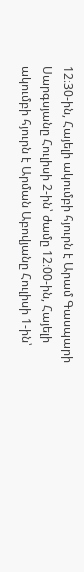12։30-ին, Հայելի ակումբի հյուրն է Արամ Գասպարի Սարգսյանը Հուլիսի 2-ին՝ ժամը 12։00-ին, Հայելի ակումբի հյուրն է Արման Աբովյանը Հուլիսի 1-ին՝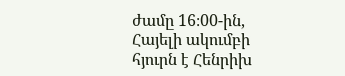ժամը 16։00-ին, Հայելի ակումբի հյուրն է Հենրիխ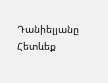Դանիելյանը
Հետևեք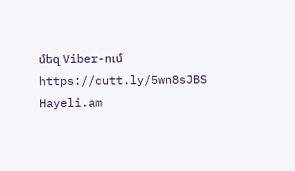մեզ Viber-ում https://cutt.ly/5wn8sJBS
Hayeli.am